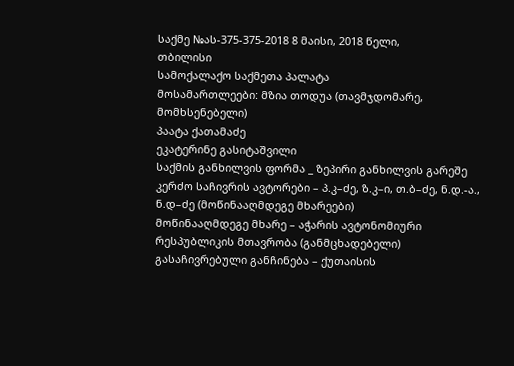საქმე №ას-375-375-2018 8 მაისი, 2018 წელი,
თბილისი
სამოქალაქო საქმეთა პალატა
მოსამართლეები: მზია თოდუა (თავმჯდომარე, მომხსენებელი)
პაატა ქათამაძე
ეკატერინე გასიტაშვილი
საქმის განხილვის ფორმა _ ზეპირი განხილვის გარეშე
კერძო საჩივრის ავტორები – პ.კ–ძე, ზ.კ–ი, თ.ბ–ძე, ნ.დ.-ა., ნ.დ–ძე (მოწინააღმდეგე მხარეები)
მოწინააღმდეგე მხარე – აჭარის ავტონომიური რესპუბლიკის მთავრობა (განმცხადებელი)
გასაჩივრებული განჩინება – ქუთაისის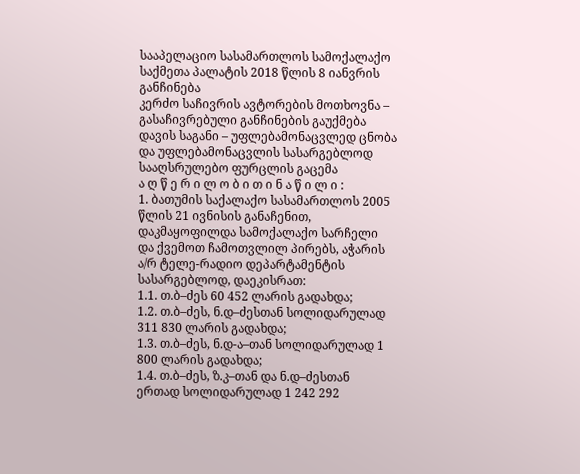სააპელაციო სასამართლოს სამოქალაქო საქმეთა პალატის 2018 წლის 8 იანვრის განჩინება
კერძო საჩივრის ავტორების მოთხოვნა – გასაჩივრებული განჩინების გაუქმება
დავის საგანი – უფლებამონაცვლედ ცნობა და უფლებამონაცვლის სასარგებლოდ სააღსრულებო ფურცლის გაცემა
ა ღ წ ე რ ი ლ ო ბ ი თ ი ნ ა წ ი ლ ი :
1. ბათუმის საქალაქო სასამართლოს 2005 წლის 21 ივნისის განაჩენით, დაკმაყოფილდა სამოქალაქო სარჩელი და ქვემოთ ჩამოთვლილ პირებს, აჭარის ა/რ ტელე-რადიო დეპარტამენტის სასარგებლოდ, დაეკისრათ:
1.1. თ.ბ–ძეს 60 452 ლარის გადახდა;
1.2. თ.ბ–ძეს, ნ.დ–ძესთან სოლიდარულად 311 830 ლარის გადახდა;
1.3. თ.ბ–ძეს, ნ.დ-ა–თან სოლიდარულად 1 800 ლარის გადახდა;
1.4. თ.ბ–ძეს, ზ.კ–თან და ნ.დ–ძესთან ერთად სოლიდარულად 1 242 292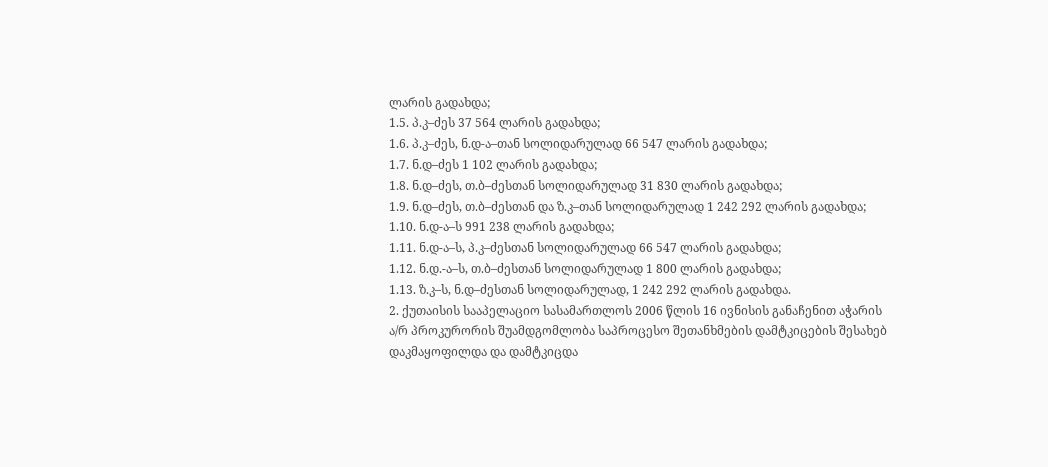ლარის გადახდა;
1.5. პ.კ–ძეს 37 564 ლარის გადახდა;
1.6. პ.კ–ძეს, ნ.დ-ა–თან სოლიდარულად 66 547 ლარის გადახდა;
1.7. ნ.დ–ძეს 1 102 ლარის გადახდა;
1.8. ნ.დ–ძეს, თ.ბ–ძესთან სოლიდარულად 31 830 ლარის გადახდა;
1.9. ნ.დ–ძეს, თ.ბ–ძესთან და ზ.კ–თან სოლიდარულად 1 242 292 ლარის გადახდა;
1.10. ნ.დ-ა–ს 991 238 ლარის გადახდა;
1.11. ნ.დ-ა–ს, პ.კ–ძესთან სოლიდარულად 66 547 ლარის გადახდა;
1.12. ნ.დ.-ა–ს, თ.ბ–ძესთან სოლიდარულად 1 800 ლარის გადახდა;
1.13. ზ.კ–ს, ნ.დ–ძესთან სოლიდარულად, 1 242 292 ლარის გადახდა.
2. ქუთაისის სააპელაციო სასამართლოს 2006 წლის 16 ივნისის განაჩენით აჭარის ა/რ პროკურორის შუამდგომლობა საპროცესო შეთანხმების დამტკიცების შესახებ დაკმაყოფილდა და დამტკიცდა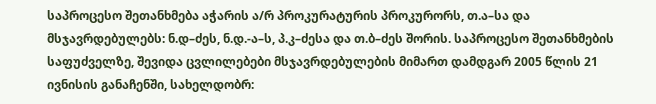საპროცესო შეთანხმება აჭარის ა/რ პროკურატურის პროკურორს, თ.ა–სა და მსჯავრდებულებს: ნ.დ–ძეს, ნ.დ.-ა–ს, პ.კ–ძესა და თ.ბ–ძეს შორის. საპროცესო შეთანხმების საფუძველზე, შევიდა ცვლილებები მსჯავრდებულების მიმართ დამდგარ 2005 წლის 21 ივნისის განაჩენში, სახელდობრ: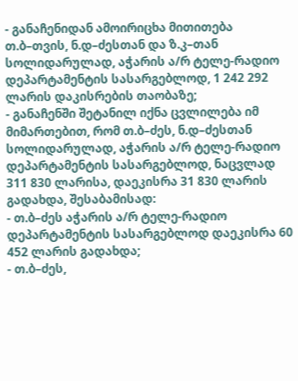- განაჩენიდან ამოირიცხა მითითება თ.ბ–თვის, ნ.დ–ძესთან და ზ.კ–თან სოლიდარულად, აჭარის ა/რ ტელე-რადიო დეპარტამენტის სასარგებლოდ, 1 242 292 ლარის დაკისრების თაობაზე;
- განაჩენში შეტანილ იქნა ცვლილება იმ მიმართებით, რომ თ.ბ–ძეს, ნ.დ–ძესთან სოლიდარულად, აჭარის ა/რ ტელე-რადიო დეპარტამენტის სასარგებლოდ, ნაცვლად 311 830 ლარისა, დაეკისრა 31 830 ლარის გადახდა, შესაბამისად:
- თ.ბ–ძეს აჭარის ა/რ ტელე-რადიო დეპარტამენტის სასარგებლოდ დაეკისრა 60 452 ლარის გადახდა;
- თ.ბ–ძეს,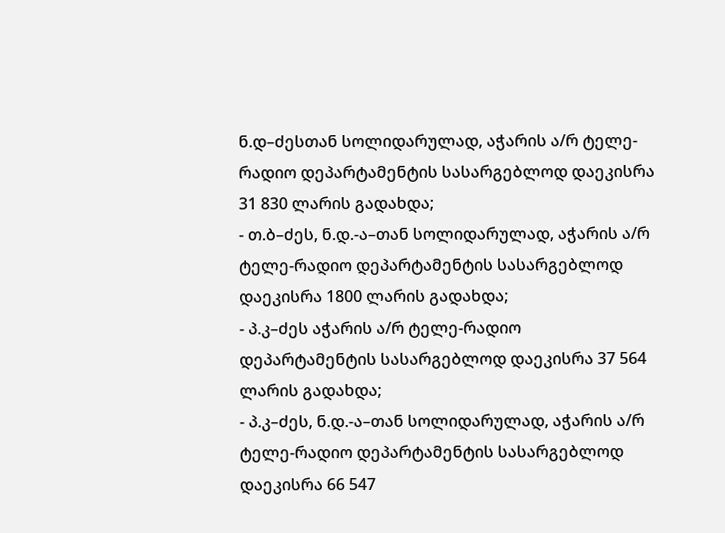ნ.დ–ძესთან სოლიდარულად, აჭარის ა/რ ტელე-რადიო დეპარტამენტის სასარგებლოდ დაეკისრა 31 830 ლარის გადახდა;
- თ.ბ–ძეს, ნ.დ.-ა–თან სოლიდარულად, აჭარის ა/რ ტელე-რადიო დეპარტამენტის სასარგებლოდ დაეკისრა 1800 ლარის გადახდა;
- პ.კ–ძეს აჭარის ა/რ ტელე-რადიო დეპარტამენტის სასარგებლოდ დაეკისრა 37 564 ლარის გადახდა;
- პ.კ–ძეს, ნ.დ.-ა–თან სოლიდარულად, აჭარის ა/რ ტელე-რადიო დეპარტამენტის სასარგებლოდ დაეკისრა 66 547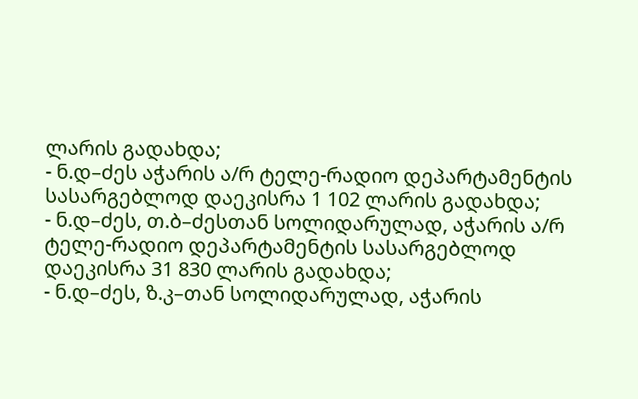ლარის გადახდა;
- ნ.დ–ძეს აჭარის ა/რ ტელე-რადიო დეპარტამენტის სასარგებლოდ დაეკისრა 1 102 ლარის გადახდა;
- ნ.დ–ძეს, თ.ბ–ძესთან სოლიდარულად, აჭარის ა/რ ტელე-რადიო დეპარტამენტის სასარგებლოდ დაეკისრა 31 830 ლარის გადახდა;
- ნ.დ–ძეს, ზ.კ–თან სოლიდარულად, აჭარის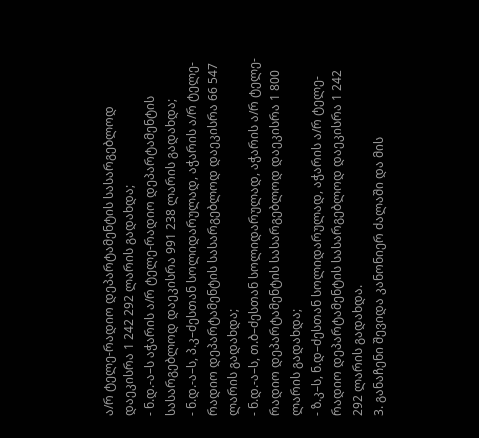ა/რ ტელე-რადიო დეპარტამენტის სასარგებლოდ დაეკისრა 1 242 292 ლარის გადახდა;
- ნ.დ.-ა–ს აჭარის ა/რ ტელე-რადიო დეპარტამენტის სასარგებლოდ დაეკისრა 991 238 ლარის გადახდა;
- ნ.დ.-ა–ს, პ.კ–ძესთან სოლიდარულად, აჭარის ა/რ ტელე-რადიო დეპარტამენტის სასარგებლოდ დაეკისრა 66 547 ლარის გადახდა;
- ნ.დ.-ა–ს, თ.ბ–ძესთან სოლიდარულად, აჭარის ა/რ ტელე-რადიო დეპარტამენტის სასარგებლოდ დაეკისრა 1 800 ლარის გადახდა;
- ზ.კ–ს, ნ.დ–ძესთან სოლიდარულად, აჭარის ა/რ ტელე-რადიო დეპარტამენტის სასარგებლოდ დაეკისრა 1 242 292 ლარის გადახდა.
3. განაჩენი შევიდა კანონიერ ძალაში და მის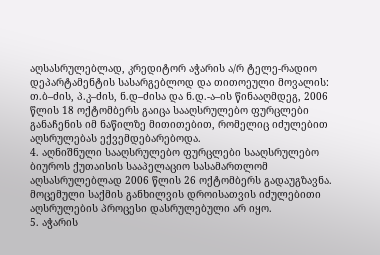აღსასრულებლად, კრედიტორ აჭარის ა/რ ტელე-რადიო დეპარტამენტის სასარგებლოდ და თითოეული მოვალის: თ.ბ–ძის, პ.კ–ძის, ნ.დ–ძისა და ნ.დ.-ა–ის წინააღმდეგ, 2006 წლის 18 ოქტომბერს გაიცა სააღსრულებო ფურცლები განაჩენის იმ ნაწილზე მითითებით, რომელიც იძულებით აღსრულებას ექვემდებარებოდა.
4. აღნიშნული სააღსრულებო ფურცლები სააღსრულებო ბიუროს ქუთაისის სააპელაციო სასამართლომ აღსასრულებლად 2006 წლის 26 ოქტომბერს გადაუგზავნა. მოცემული საქმის განხილვის დროისათვის იძულებითი აღსრულების პროცესი დასრულებული არ იყო.
5. აჭარის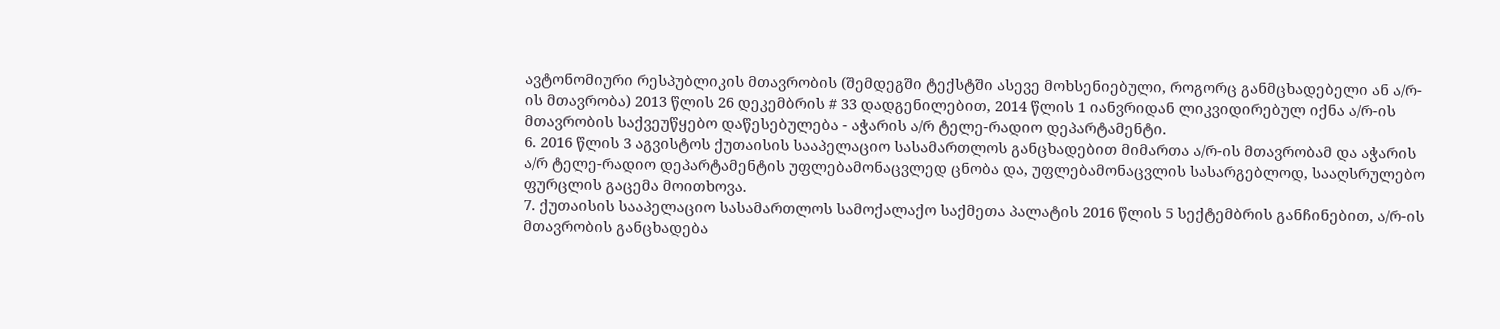ავტონომიური რესპუბლიკის მთავრობის (შემდეგში ტექსტში ასევე მოხსენიებული, როგორც განმცხადებელი ან ა/რ-ის მთავრობა) 2013 წლის 26 დეკემბრის # 33 დადგენილებით, 2014 წლის 1 იანვრიდან ლიკვიდირებულ იქნა ა/რ-ის მთავრობის საქვეუწყებო დაწესებულება - აჭარის ა/რ ტელე-რადიო დეპარტამენტი.
6. 2016 წლის 3 აგვისტოს ქუთაისის სააპელაციო სასამართლოს განცხადებით მიმართა ა/რ-ის მთავრობამ და აჭარის ა/რ ტელე-რადიო დეპარტამენტის უფლებამონაცვლედ ცნობა და, უფლებამონაცვლის სასარგებლოდ, სააღსრულებო ფურცლის გაცემა მოითხოვა.
7. ქუთაისის სააპელაციო სასამართლოს სამოქალაქო საქმეთა პალატის 2016 წლის 5 სექტემბრის განჩინებით, ა/რ-ის მთავრობის განცხადება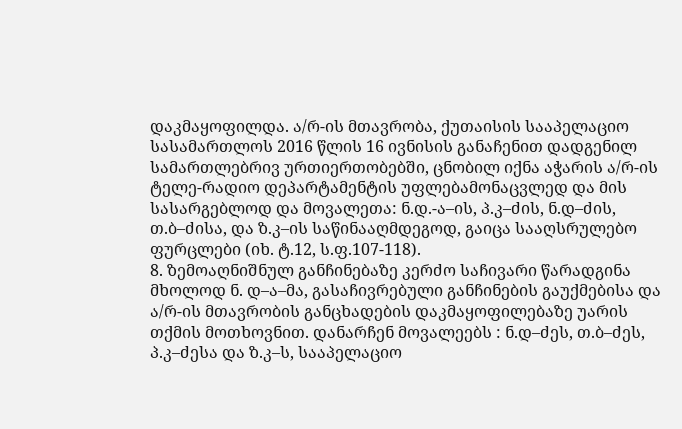დაკმაყოფილდა. ა/რ-ის მთავრობა, ქუთაისის სააპელაციო სასამართლოს 2016 წლის 16 ივნისის განაჩენით დადგენილ სამართლებრივ ურთიერთობებში, ცნობილ იქნა აჭარის ა/რ-ის ტელე-რადიო დეპარტამენტის უფლებამონაცვლედ და მის სასარგებლოდ და მოვალეთა: ნ.დ.-ა–ის, პ.კ–ძის, ნ.დ–ძის, თ.ბ–ძისა, და ზ.კ–ის საწინააღმდეგოდ, გაიცა სააღსრულებო ფურცლები (იხ. ტ.12, ს.ფ.107-118).
8. ზემოაღნიშნულ განჩინებაზე კერძო საჩივარი წარადგინა მხოლოდ ნ. დ–ა–მა, გასაჩივრებული განჩინების გაუქმებისა და ა/რ-ის მთავრობის განცხადების დაკმაყოფილებაზე უარის თქმის მოთხოვნით. დანარჩენ მოვალეებს : ნ.დ–ძეს, თ.ბ–ძეს, პ.კ–ძესა და ზ.კ–ს, სააპელაციო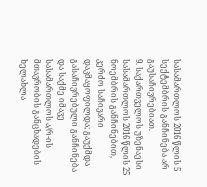სასამართლოს 2016 წლის 5 სექტემბრის განჩინება არ გაუსაჩივრებიათ.
9. საქართველოს უზენაესი სასამართლოს 2016 წლის 25 ნოემბრის განჩინებით, კერძო საჩივარი დაკმაყოფილდა; გაუქმდა გასაჩივრებული განჩინება და საქმე იმავე სასამართლოს ა/რ-ის მთავრობის განცხადების ხელახლა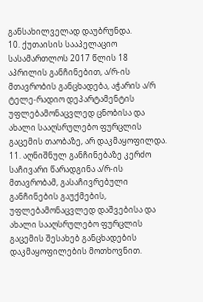განსახილველად დაუბრუნდა.
10. ქუთაისის სააპელაციო სასამართლოს 2017 წლის 18 აპრილის განჩინებით, ა/რ-ის მთავრობის განცხადება, აჭარის ა/რ ტელე-რადიო დეპარტამენტის უფლებამონაცვლედ ცნობისა და ახალი სააღსრულებო ფურცლის გაცემის თაობაზე, არ დაკმაყოფილდა.
11. აღნიშნულ განჩინებაზე კერძო საჩივარი წარადგინა ა/რ-ის მთავრობამ, გასაჩივრებული განჩინების გაუქმების, უფლებამონაცვლედ დაშვებისა და ახალი სააღსრულებო ფურცლის გაცემის შესახებ განცხადების დაკმაყოფილების მოთხოვნით.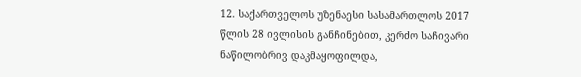12. საქართველოს უზენაესი სასამართლოს 2017 წლის 28 ივლისის განჩინებით, კერძო საჩივარი ნაწილობრივ დაკმაყოფილდა,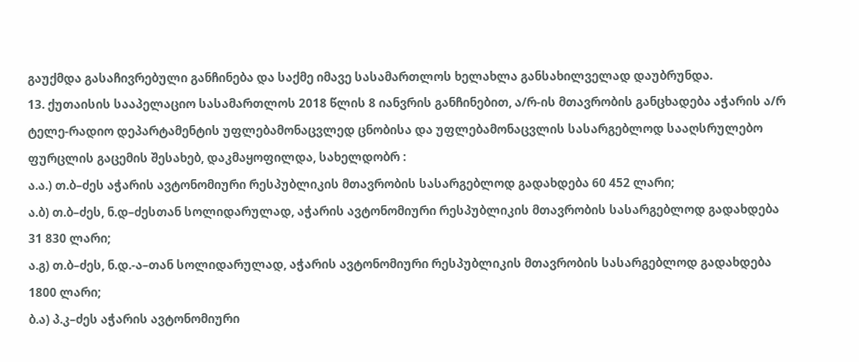გაუქმდა გასაჩივრებული განჩინება და საქმე იმავე სასამართლოს ხელახლა განსახილველად დაუბრუნდა.
13. ქუთაისის სააპელაციო სასამართლოს 2018 წლის 8 იანვრის განჩინებით, ა/რ-ის მთავრობის განცხადება აჭარის ა/რ ტელე-რადიო დეპარტამენტის უფლებამონაცვლედ ცნობისა და უფლებამონაცვლის სასარგებლოდ სააღსრულებო ფურცლის გაცემის შესახებ, დაკმაყოფილდა, სახელდობრ :
ა.ა.) თ.ბ–ძეს აჭარის ავტონომიური რესპუბლიკის მთავრობის სასარგებლოდ გადახდება 60 452 ლარი;
ა.ბ) თ.ბ–ძეს, ნ.დ–ძესთან სოლიდარულად, აჭარის ავტონომიური რესპუბლიკის მთავრობის სასარგებლოდ გადახდება 31 830 ლარი;
ა.გ) თ.ბ–ძეს, ნ.დ.-ა–თან სოლიდარულად, აჭარის ავტონომიური რესპუბლიკის მთავრობის სასარგებლოდ გადახდება 1800 ლარი;
ბ.ა) პ.კ–ძეს აჭარის ავტონომიური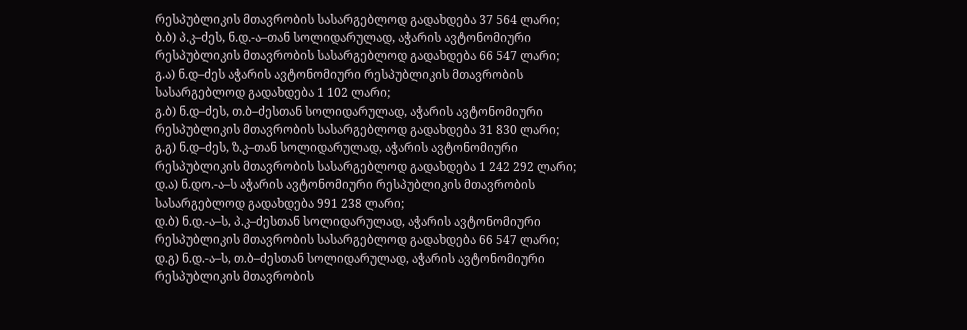რესპუბლიკის მთავრობის სასარგებლოდ გადახდება 37 564 ლარი;
ბ.ბ) პ.კ–ძეს, ნ.დ.-ა–თან სოლიდარულად, აჭარის ავტონომიური რესპუბლიკის მთავრობის სასარგებლოდ გადახდება 66 547 ლარი;
გ.ა) ნ.დ–ძეს აჭარის ავტონომიური რესპუბლიკის მთავრობის სასარგებლოდ გადახდება 1 102 ლარი;
გ.ბ) ნ.დ–ძეს, თ.ბ–ძესთან სოლიდარულად, აჭარის ავტონომიური რესპუბლიკის მთავრობის სასარგებლოდ გადახდება 31 830 ლარი;
გ.გ) ნ.დ–ძეს, ზ.კ–თან სოლიდარულად, აჭარის ავტონომიური რესპუბლიკის მთავრობის სასარგებლოდ გადახდება 1 242 292 ლარი;
დ.ა) ნ.დო.-ა–ს აჭარის ავტონომიური რესპუბლიკის მთავრობის სასარგებლოდ გადახდება 991 238 ლარი;
დ.ბ) ნ.დ.-ა–ს, პ.კ–ძესთან სოლიდარულად, აჭარის ავტონომიური რესპუბლიკის მთავრობის სასარგებლოდ გადახდება 66 547 ლარი;
დ.გ) ნ.დ.-ა–ს, თ.ბ–ძესთან სოლიდარულად, აჭარის ავტონომიური რესპუბლიკის მთავრობის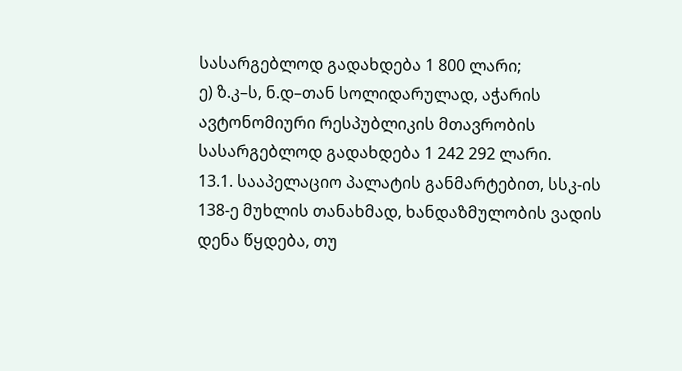სასარგებლოდ გადახდება 1 800 ლარი;
ე) ზ.კ–ს, ნ.დ–თან სოლიდარულად, აჭარის ავტონომიური რესპუბლიკის მთავრობის სასარგებლოდ გადახდება 1 242 292 ლარი.
13.1. სააპელაციო პალატის განმარტებით, სსკ-ის 138-ე მუხლის თანახმად, ხანდაზმულობის ვადის დენა წყდება, თუ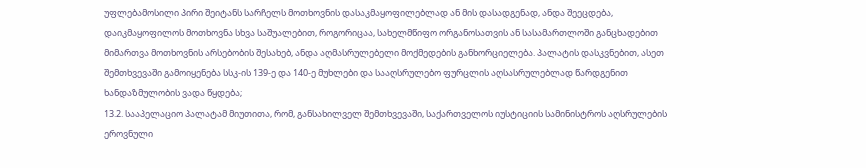უფლებამოსილი პირი შეიტანს სარჩელს მოთხოვნის დასაკმაყოფილებლად ან მის დასადგენად, ანდა შეეცდება, დაიკმაყოფილოს მოთხოვნა სხვა საშუალებით, როგორიცაა, სახელმწიფო ორგანოსათვის ან სასამართლოში განცხადებით მიმართვა მოთხოვნის არსებობის შესახებ, ანდა აღმასრულებელი მოქმედების განხორციელება. პალატის დასკვნებით, ასეთ შემთხვევაში გამოიყენება სსკ-ის 139-ე და 140-ე მუხლები და სააღსრულებო ფურცლის აღსასრულებლად წარდგენით ხანდაზმულობის ვადა წყდება;
13.2. სააპელაციო პალატამ მიუთითა, რომ, განსახილველ შემთხვევაში, საქართველოს იუსტიციის სამინისტროს აღსრულების ეროვნული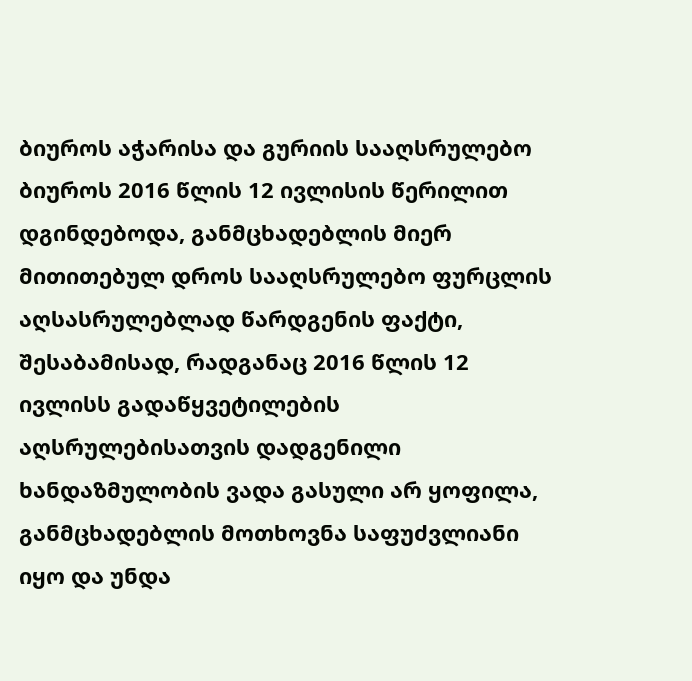ბიუროს აჭარისა და გურიის სააღსრულებო ბიუროს 2016 წლის 12 ივლისის წერილით დგინდებოდა, განმცხადებლის მიერ მითითებულ დროს სააღსრულებო ფურცლის აღსასრულებლად წარდგენის ფაქტი, შესაბამისად, რადგანაც 2016 წლის 12 ივლისს გადაწყვეტილების აღსრულებისათვის დადგენილი ხანდაზმულობის ვადა გასული არ ყოფილა, განმცხადებლის მოთხოვნა საფუძვლიანი იყო და უნდა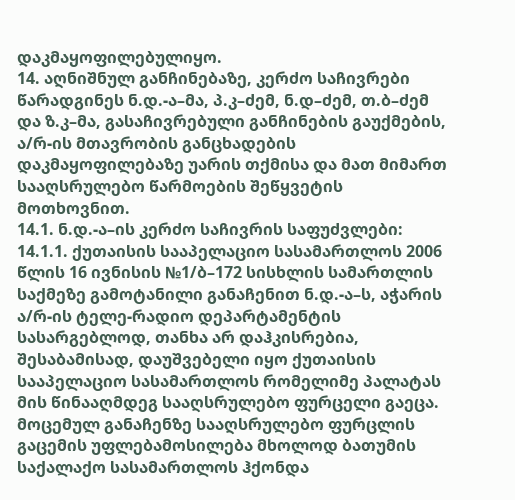დაკმაყოფილებულიყო.
14. აღნიშნულ განჩინებაზე, კერძო საჩივრები წარადგინეს ნ.დ.-ა–მა, პ.კ–ძემ, ნ.დ–ძემ, თ.ბ–ძემ და ზ.კ–მა, გასაჩივრებული განჩინების გაუქმების, ა/რ-ის მთავრობის განცხადების დაკმაყოფილებაზე უარის თქმისა და მათ მიმართ სააღსრულებო წარმოების შეწყვეტის მოთხოვნით.
14.1. ნ.დ.-ა–ის კერძო საჩივრის საფუძვლები:
14.1.1. ქუთაისის სააპელაციო სასამართლოს 2006 წლის 16 ივნისის №1/ბ–172 სისხლის სამართლის საქმეზე გამოტანილი განაჩენით ნ.დ.-ა–ს, აჭარის ა/რ-ის ტელე-რადიო დეპარტამენტის სასარგებლოდ, თანხა არ დაჰკისრებია, შესაბამისად, დაუშვებელი იყო ქუთაისის სააპელაციო სასამართლოს რომელიმე პალატას მის წინააღმდეგ სააღსრულებო ფურცელი გაეცა. მოცემულ განაჩენზე სააღსრულებო ფურცლის გაცემის უფლებამოსილება მხოლოდ ბათუმის საქალაქო სასამართლოს ჰქონდა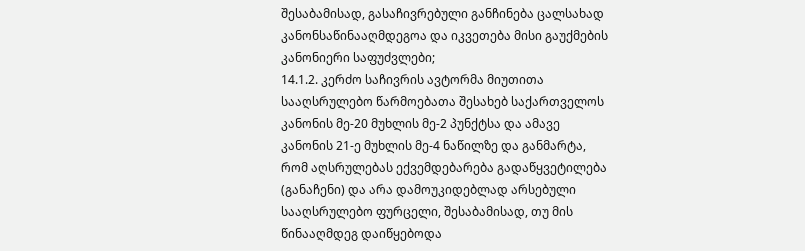შესაბამისად, გასაჩივრებული განჩინება ცალსახად კანონსაწინააღმდეგოა და იკვეთება მისი გაუქმების კანონიერი საფუძვლები;
14.1.2. კერძო საჩივრის ავტორმა მიუთითა სააღსრულებო წარმოებათა შესახებ საქართველოს კანონის მე-20 მუხლის მე-2 პუნქტსა და ამავე კანონის 21-ე მუხლის მე-4 ნაწილზე და განმარტა, რომ აღსრულებას ექვემდებარება გადაწყვეტილება (განაჩენი) და არა დამოუკიდებლად არსებული სააღსრულებო ფურცელი, შესაბამისად, თუ მის წინააღმდეგ დაიწყებოდა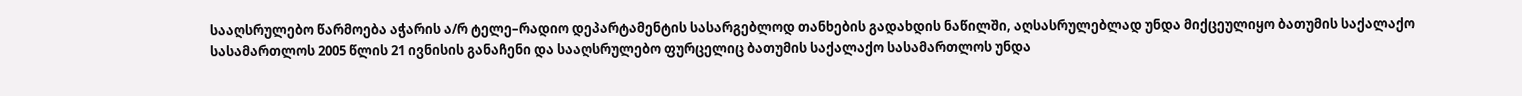სააღსრულებო წარმოება აჭარის ა/რ ტელე–რადიო დეპარტამენტის სასარგებლოდ თანხების გადახდის ნაწილში, აღსასრულებლად უნდა მიქცეულიყო ბათუმის საქალაქო სასამართლოს 2005 წლის 21 ივნისის განაჩენი და სააღსრულებო ფურცელიც ბათუმის საქალაქო სასამართლოს უნდა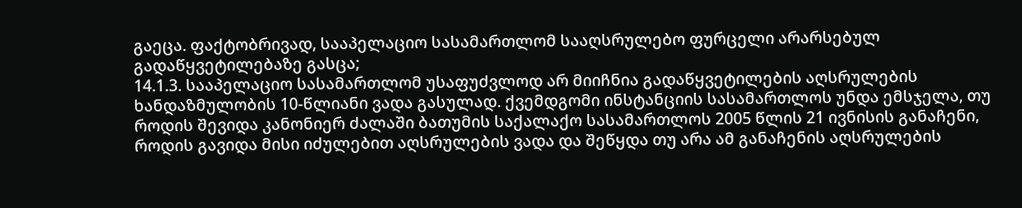გაეცა. ფაქტობრივად, სააპელაციო სასამართლომ სააღსრულებო ფურცელი არარსებულ გადაწყვეტილებაზე გასცა;
14.1.3. სააპელაციო სასამართლომ უსაფუძვლოდ არ მიიჩნია გადაწყვეტილების აღსრულების ხანდაზმულობის 10-წლიანი ვადა გასულად. ქვემდგომი ინსტანციის სასამართლოს უნდა ემსჯელა, თუ როდის შევიდა კანონიერ ძალაში ბათუმის საქალაქო სასამართლოს 2005 წლის 21 ივნისის განაჩენი, როდის გავიდა მისი იძულებით აღსრულების ვადა და შეწყდა თუ არა ამ განაჩენის აღსრულების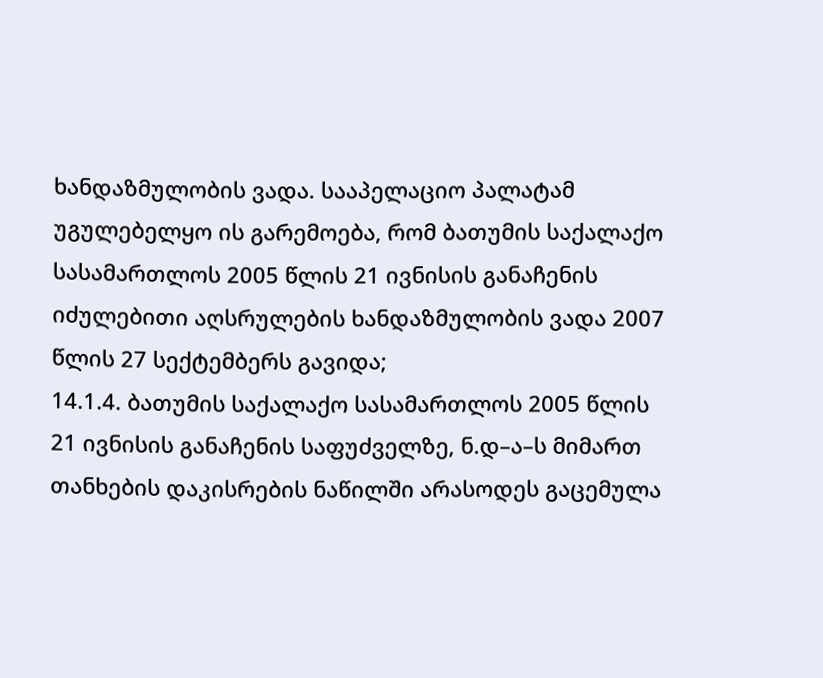ხანდაზმულობის ვადა. სააპელაციო პალატამ უგულებელყო ის გარემოება, რომ ბათუმის საქალაქო სასამართლოს 2005 წლის 21 ივნისის განაჩენის იძულებითი აღსრულების ხანდაზმულობის ვადა 2007 წლის 27 სექტემბერს გავიდა;
14.1.4. ბათუმის საქალაქო სასამართლოს 2005 წლის 21 ივნისის განაჩენის საფუძველზე, ნ.დ–ა–ს მიმართ თანხების დაკისრების ნაწილში არასოდეს გაცემულა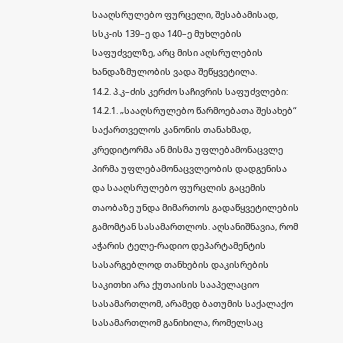სააღსრულებო ფურცელი, შესაბამისად, სსკ-ის 139–ე და 140–ე მუხლების საფუძველზე, არც მისი აღსრულების ხანდაზმულობის ვადა შეწყვეტილა.
14.2. პ.კ–ძის კერძო საჩივრის საფუძვლები:
14.2.1. „სააღსრულებო წარმოებათა შესახებ“ საქართველოს კანონის თანახმად, კრედიტორმა ან მისმა უფლებამონაცვლე პირმა უფლებამონაცვლეობის დადგენისა და სააღსრულებო ფურცლის გაცემის თაობაზე უნდა მიმართოს გადაწყვეტილების გამომტან სასამართლოს. აღსანიშნავია, რომ აჭარის ტელე-რადიო დეპარტამენტის სასარგებლოდ თანხების დაკისრების საკითხი არა ქუთაისის სააპელაციო სასამართლომ, არამედ ბათუმის საქალაქო სასამართლომ განიხილა, რომელსაც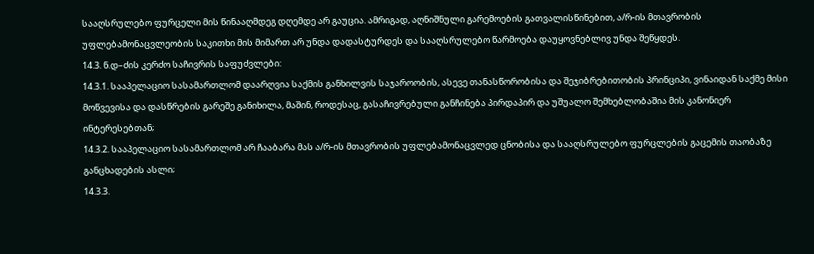სააღსრულებო ფურცელი მის წინააღმდეგ დღემდე არ გაუცია. ამრიგად, აღნიშნული გარემოების გათვალისწინებით, ა/რ-ის მთავრობის უფლებამონაცვლეობის საკითხი მის მიმართ არ უნდა დადასტურდეს და სააღსრულებო წარმოება დაუყოვნებლივ უნდა შეწყდეს.
14.3. ნ.დ–ძის კერძო საჩივრის საფუძვლები:
14.3.1. სააპელაციო სასამართლომ დაარღვია საქმის განხილვის საჯაროობის, ასევე თანასწორობისა და შეჯიბრებითობის პრინციპი, ვინაიდან საქმე მისი მოწვევისა და დასწრების გარეშე განიხილა, მაშინ, როდესაც, გასაჩივრებული განჩინება პირდაპირ და უშუალო შემხებლობაშია მის კანონიერ ინტერესებთან;
14.3.2. სააპელაციო სასამართლომ არ ჩააბარა მას ა/რ-ის მთავრობის უფლებამონაცვლედ ცნობისა და სააღსრულებო ფურცლების გაცემის თაობაზე განცხადების ასლი;
14.3.3.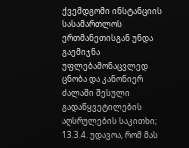ქვემდგომი ინსტანციის სასამართლოს ერთმანეთისგან უნდა გაემიჯნა უფლებამონაცვლედ ცნობა და კანონიერ ძალაში შესული გადაწყვეტილების აღსრულების საკითხი;
13.3.4. უდავოა, რომ მას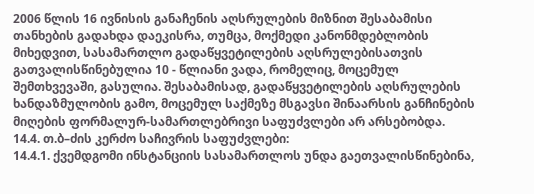2006 წლის 16 ივნისის განაჩენის აღსრულების მიზნით შესაბამისი თანხების გადახდა დაეკისრა, თუმცა, მოქმედი კანონმდებლობის მიხედვით, სასამართლო გადაწყვეტილების აღსრულებისათვის გათვალისწინებულია 10 - წლიანი ვადა, რომელიც, მოცემულ შემთხვევაში, გასულია. შესაბამისად, გადაწყვეტილების აღსრულების ხანდაზმულობის გამო, მოცემულ საქმეზე მსგავსი შინაარსის განჩინების მიღების ფორმალურ-სამართლებრივი საფუძვლები არ არსებობდა.
14.4. თ.ბ–ძის კერძო საჩივრის საფუძვლები:
14.4.1. ქვემდგომი ინსტანციის სასამართლოს უნდა გაეთვალისწინებინა,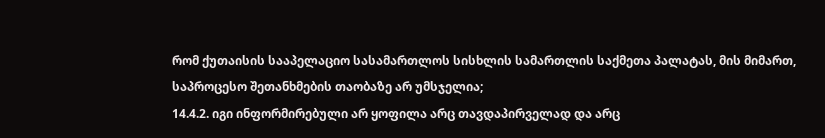რომ ქუთაისის სააპელაციო სასამართლოს სისხლის სამართლის საქმეთა პალატას, მის მიმართ, საპროცესო შეთანხმების თაობაზე არ უმსჯელია;
14.4.2. იგი ინფორმირებული არ ყოფილა არც თავდაპირველად და არც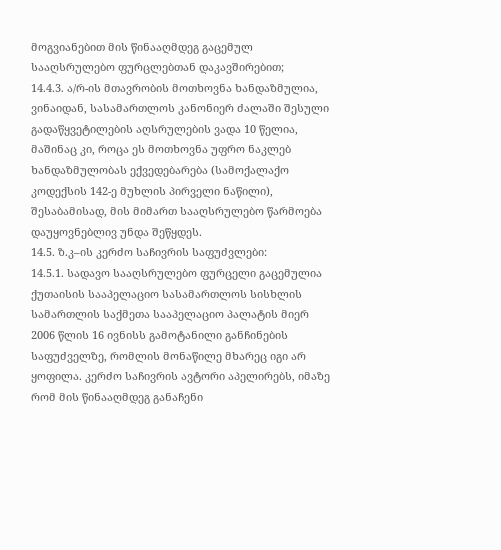მოგვიანებით მის წინააღმდეგ გაცემულ სააღსრულებო ფურცლებთან დაკავშირებით;
14.4.3. ა/რ-ის მთავრობის მოთხოვნა ხანდაზმულია, ვინაიდან, სასამართლოს კანონიერ ძალაში შესული გადაწყვეტილების აღსრულების ვადა 10 წელია, მაშინაც კი, როცა ეს მოთხოვნა უფრო ნაკლებ ხანდაზმულობას ექვედებარება (სამოქალაქო კოდექსის 142-ე მუხლის პირველი ნაწილი), შესაბამისად, მის მიმართ სააღსრულებო წარმოება დაუყოვნებლივ უნდა შეწყდეს.
14.5. ზ.კ–ის კერძო საჩივრის საფუძვლები:
14.5.1. სადავო სააღსრულებო ფურცელი გაცემულია ქუთაისის სააპელაციო სასამართლოს სისხლის სამართლის საქმეთა სააპელაციო პალატის მიერ 2006 წლის 16 ივნისს გამოტანილი განჩინების საფუძველზე, რომლის მონაწილე მხარეც იგი არ ყოფილა. კერძო საჩივრის ავტორი აპელირებს, იმაზე რომ მის წინააღმდეგ განაჩენი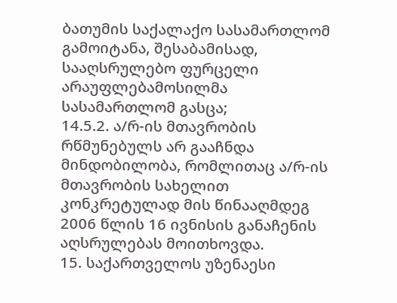ბათუმის საქალაქო სასამართლომ გამოიტანა, შესაბამისად, სააღსრულებო ფურცელი არაუფლებამოსილმა სასამართლომ გასცა;
14.5.2. ა/რ-ის მთავრობის რწმუნებულს არ გააჩნდა მინდობილობა, რომლითაც ა/რ-ის მთავრობის სახელით კონკრეტულად მის წინააღმდეგ 2006 წლის 16 ივნისის განაჩენის აღსრულებას მოითხოვდა.
15. საქართველოს უზენაესი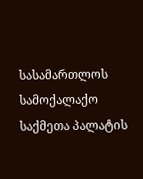სასამართლოს სამოქალაქო საქმეთა პალატის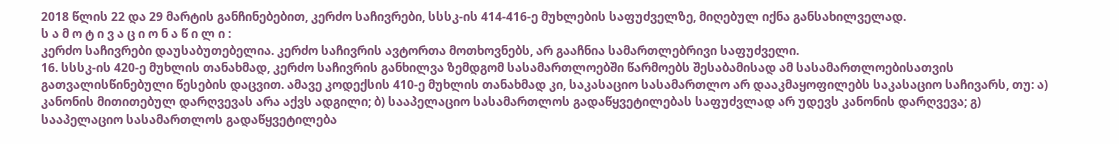2018 წლის 22 და 29 მარტის განჩინებებით, კერძო საჩივრები, სსსკ-ის 414-416-ე მუხლების საფუძველზე, მიღებულ იქნა განსახილველად.
ს ა მ ო ტ ი ვ ა ც ი ო ნ ა წ ი ლ ი :
კერძო საჩივრები დაუსაბუთებელია. კერძო საჩივრის ავტორთა მოთხოვნებს, არ გააჩნია სამართლებრივი საფუძველი.
16. სსსკ-ის 420-ე მუხლის თანახმად, კერძო საჩივრის განხილვა ზემდგომ სასამართლოებში წარმოებს შესაბამისად ამ სასამართლოებისათვის გათვალისწინებული წესების დაცვით. ამავე კოდექსის 410-ე მუხლის თანახმად კი, საკასაციო სასამართლო არ დააკმაყოფილებს საკასაციო საჩივარს, თუ: ა) კანონის მითითებულ დარღვევას არა აქვს ადგილი; ბ) სააპელაციო სასამართლოს გადაწყვეტილებას საფუძვლად არ უდევს კანონის დარღვევა; გ) სააპელაციო სასამართლოს გადაწყვეტილება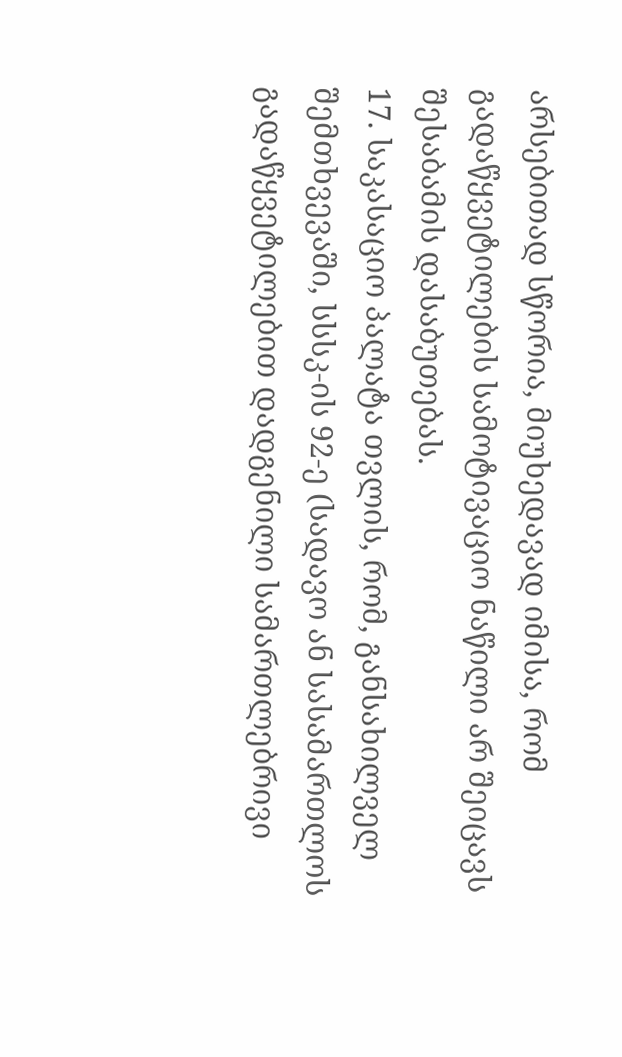არსებითად სწორია, მიუხედავად იმისა, რომ გადაწყვეტილების სამოტივაციო ნაწილი არ შეიცავს შესაბამის დასაბუთებას.
17. საკასაციო პალატა თვლის, რომ, განსახილველ შემთხვევაში, სსსკ-ის 92-ე (სადავო ან სასამართლოს გადაწყვეტილებით დადგენილი სამართლებრივი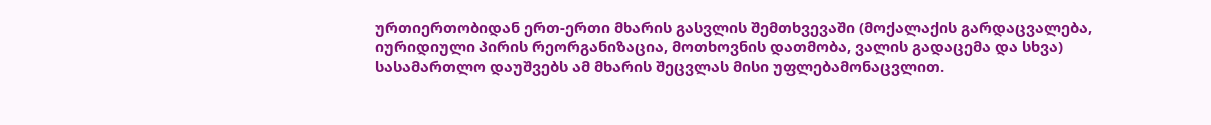ურთიერთობიდან ერთ-ერთი მხარის გასვლის შემთხვევაში (მოქალაქის გარდაცვალება, იურიდიული პირის რეორგანიზაცია, მოთხოვნის დათმობა, ვალის გადაცემა და სხვა) სასამართლო დაუშვებს ამ მხარის შეცვლას მისი უფლებამონაცვლით.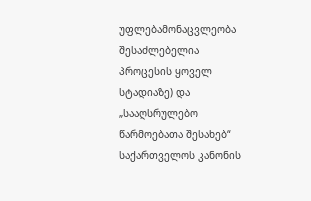უფლებამონაცვლეობა შესაძლებელია პროცესის ყოველ სტადიაზე) და „სააღსრულებო წარმოებათა შესახებ“ საქართველოს კანონის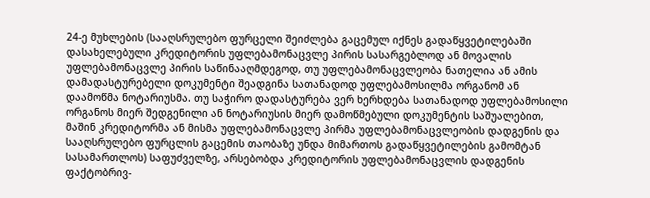24-ე მუხლების (სააღსრულებო ფურცელი შეიძლება გაცემულ იქნეს გადაწყვეტილებაში დასახელებული კრედიტორის უფლებამონაცვლე პირის სასარგებლოდ ან მოვალის უფლებამონაცვლე პირის საწინააღმდეგოდ, თუ უფლებამონაცვლეობა ნათელია ან ამის დამადასტურებელი დოკუმენტი შეადგინა სათანადოდ უფლებამოსილმა ორგანომ ან დაამოწმა ნოტარიუსმა. თუ საჭირო დადასტურება ვერ ხერხდება სათანადოდ უფლებამოსილი ორგანოს მიერ შედგენილი ან ნოტარიუსის მიერ დამოწმებული დოკუმენტის საშუალებით, მაშინ კრედიტორმა ან მისმა უფლებამონაცვლე პირმა უფლებამონაცვლეობის დადგენის და სააღსრულებო ფურცლის გაცემის თაობაზე უნდა მიმართოს გადაწყვეტილების გამომტან სასამართლოს) საფუძველზე, არსებობდა კრედიტორის უფლებამონაცვლის დადგენის ფაქტობრივ-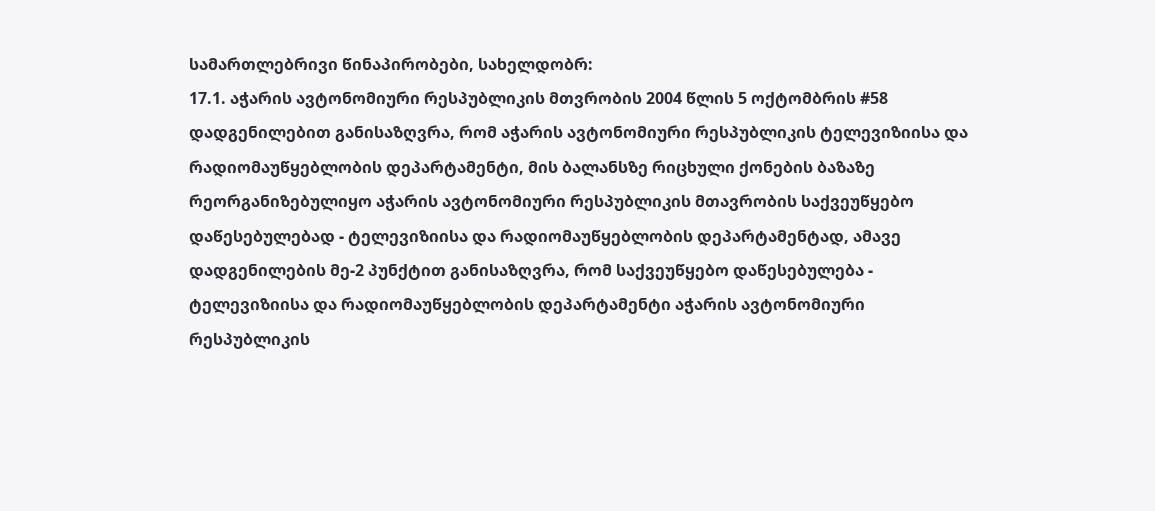სამართლებრივი წინაპირობები, სახელდობრ:
17.1. აჭარის ავტონომიური რესპუბლიკის მთვრობის 2004 წლის 5 ოქტომბრის #58 დადგენილებით განისაზღვრა, რომ აჭარის ავტონომიური რესპუბლიკის ტელევიზიისა და რადიომაუწყებლობის დეპარტამენტი, მის ბალანსზე რიცხული ქონების ბაზაზე რეორგანიზებულიყო აჭარის ავტონომიური რესპუბლიკის მთავრობის საქვეუწყებო დაწესებულებად - ტელევიზიისა და რადიომაუწყებლობის დეპარტამენტად, ამავე დადგენილების მე-2 პუნქტით განისაზღვრა, რომ საქვეუწყებო დაწესებულება - ტელევიზიისა და რადიომაუწყებლობის დეპარტამენტი აჭარის ავტონომიური რესპუბლიკის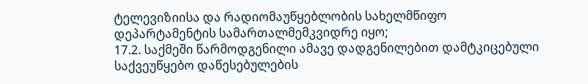ტელევიზიისა და რადიომაუწყებლობის სახელმწიფო დეპარტამენტის სამართალმემკვიდრე იყო;
17.2. საქმეში წარმოდგენილი ამავე დადგენილებით დამტკიცებული საქვეუწყებო დაწესებულების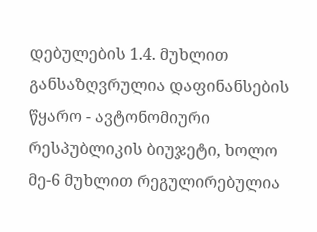დებულების 1.4. მუხლით განსაზღვრულია დაფინანსების წყარო - ავტონომიური რესპუბლიკის ბიუჯეტი, ხოლო მე-6 მუხლით რეგულირებულია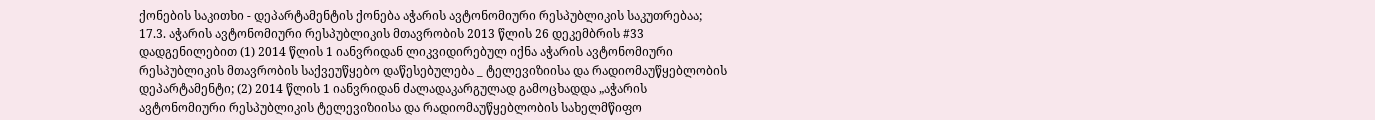ქონების საკითხი - დეპარტამენტის ქონება აჭარის ავტონომიური რესპუბლიკის საკუთრებაა;
17.3. აჭარის ავტონომიური რესპუბლიკის მთავრობის 2013 წლის 26 დეკემბრის #33 დადგენილებით (1) 2014 წლის 1 იანვრიდან ლიკვიდირებულ იქნა აჭარის ავტონომიური რესპუბლიკის მთავრობის საქვეუწყებო დაწესებულება _ ტელევიზიისა და რადიომაუწყებლობის დეპარტამენტი; (2) 2014 წლის 1 იანვრიდან ძალადაკარგულად გამოცხადდა „აჭარის ავტონომიური რესპუბლიკის ტელევიზიისა და რადიომაუწყებლობის სახელმწიფო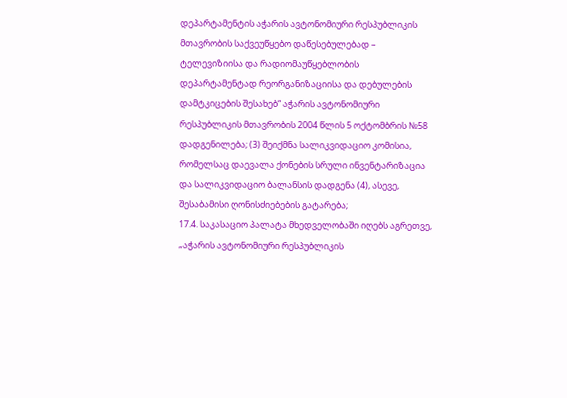დეპარტამენტის აჭარის ავტონომიური რესპუბლიკის მთავრობის საქვეუწყებო დაწესებულებად – ტელევიზიისა და რადიომაუწყებლობის დეპარტამენტად რეორგანიზაციისა და დებულების დამტკიცების შესახებ“ აჭარის ავტონომიური რესპუბლიკის მთავრობის 2004 წლის 5 ოქტომბრის №58 დადგენილება; (3) შეიქმნა სალიკვიდაციო კომისია, რომელსაც დაევალა ქონების სრული ინვენტარიზაცია და სალიკვიდაციო ბალანსის დადგენა (4), ასევე, შესაბამისი ღონისძიებების გატარება;
17.4. საკასაციო პალატა მხედველობაში იღებს აგრეთვე, „აჭარის ავტონომიური რესპუბლიკის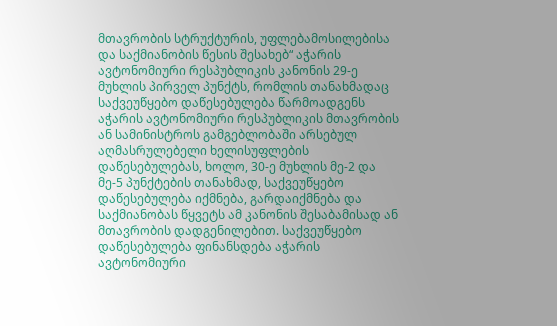მთავრობის სტრუქტურის, უფლებამოსილებისა და საქმიანობის წესის შესახებ“ აჭარის ავტონომიური რესპუბლიკის კანონის 29-ე მუხლის პირველ პუნქტს, რომლის თანახმადაც საქვეუწყებო დაწესებულება წარმოადგენს აჭარის ავტონომიური რესპუბლიკის მთავრობის ან სამინისტროს გამგებლობაში არსებულ აღმასრულებელი ხელისუფლების დაწესებულებას, ხოლო, 30-ე მუხლის მე-2 და მე-5 პუნქტების თანახმად, საქვეუწყებო დაწესებულება იქმნება, გარდაიქმნება და საქმიანობას წყვეტს ამ კანონის შესაბამისად ან მთავრობის დადგენილებით. საქვეუწყებო დაწესებულება ფინანსდება აჭარის ავტონომიური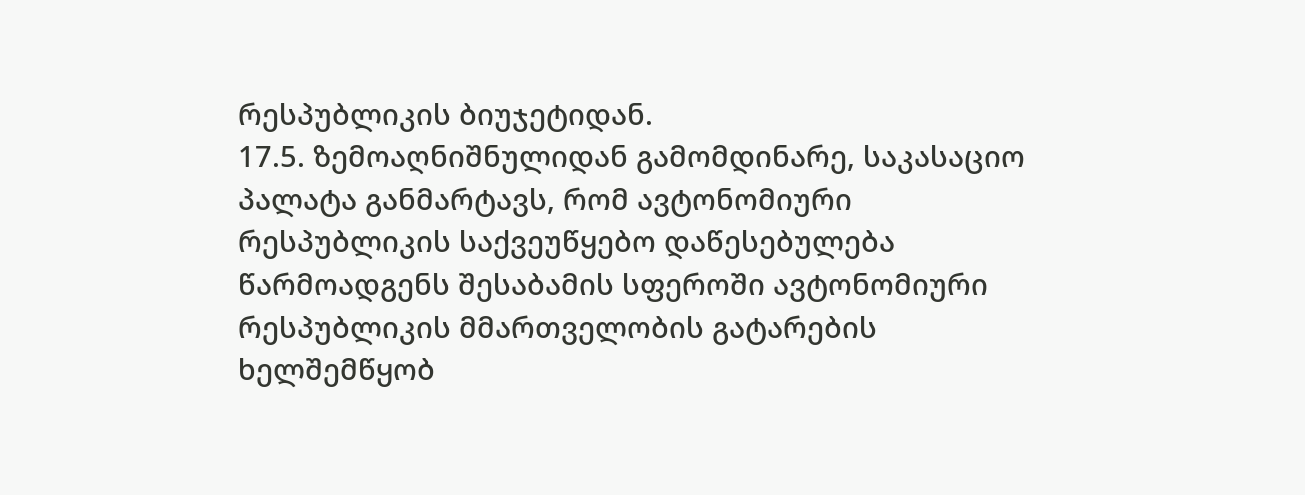რესპუბლიკის ბიუჯეტიდან.
17.5. ზემოაღნიშნულიდან გამომდინარე, საკასაციო პალატა განმარტავს, რომ ავტონომიური რესპუბლიკის საქვეუწყებო დაწესებულება წარმოადგენს შესაბამის სფეროში ავტონომიური რესპუბლიკის მმართველობის გატარების ხელშემწყობ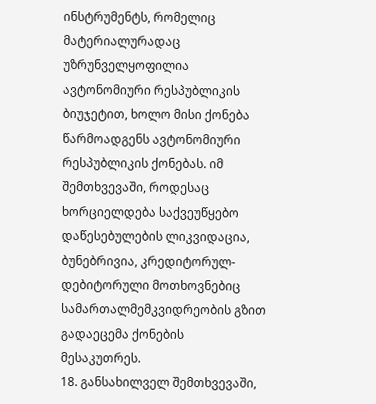ინსტრუმენტს, რომელიც მატერიალურადაც უზრუნველყოფილია ავტონომიური რესპუბლიკის ბიუჯეტით, ხოლო მისი ქონება წარმოადგენს ავტონომიური რესპუბლიკის ქონებას. იმ შემთხვევაში, როდესაც ხორციელდება საქვეუწყებო დაწესებულების ლიკვიდაცია, ბუნებრივია, კრედიტორულ-დებიტორული მოთხოვნებიც სამართალმემკვიდრეობის გზით გადაეცემა ქონების მესაკუთრეს.
18. განსახილველ შემთხვევაში,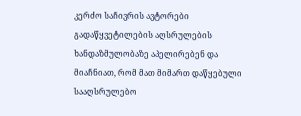კერძო საჩივრის ავტორები გადაწყვეტილების აღსრულების ხანდაზმულობაზე აპელირებენ და მიაჩნიათ, რომ მათ მიმართ დაწყებული სააღსრულებო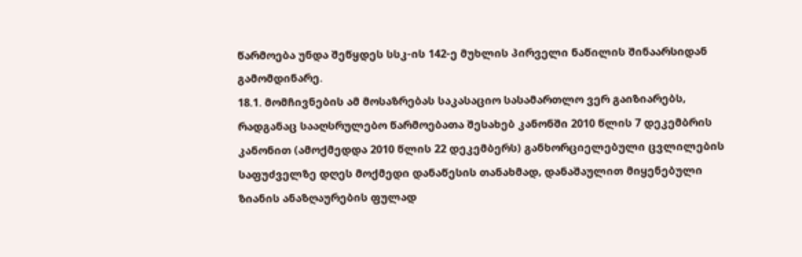წარმოება უნდა შეწყდეს სსკ-ის 142-ე მუხლის პირველი ნაწილის შინაარსიდან გამომდინარე.
18.1. მომჩივნების ამ მოსაზრებას საკასაციო სასამართლო ვერ გაიზიარებს, რადგანაც სააღსრულებო წარმოებათა შესახებ კანონში 2010 წლის 7 დეკემბრის კანონით (ამოქმედდა 2010 წლის 22 დეკემბერს) განხორციელებული ცვლილების საფუძველზე დღეს მოქმედი დანაწესის თანახმად, დანაშაულით მიყენებული ზიანის ანაზღაურების ფულად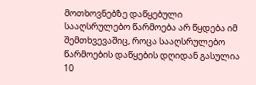მოთხოვნებზე დაწყებული სააღსრულებო წარმოება არ წყდება იმ შემთხვევაშიც, როცა სააღსრულებო წარმოების დაწყების დღიდან გასულია 10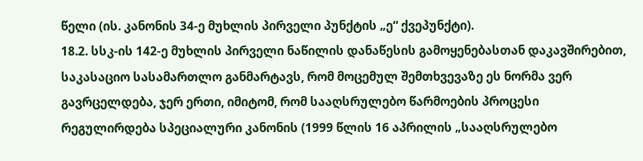წელი (ის. კანონის 34-ე მუხლის პირველი პუნქტის „ე“ ქვეპუნქტი).
18.2. სსკ-ის 142-ე მუხლის პირველი ნაწილის დანაწესის გამოყენებასთან დაკავშირებით, საკასაციო სასამართლო განმარტავს, რომ მოცემულ შემთხვევაზე ეს ნორმა ვერ გავრცელდება, ჯერ ერთი, იმიტომ, რომ სააღსრულებო წარმოების პროცესი რეგულირდება სპეციალური კანონის (1999 წლის 16 აპრილის „სააღსრულებო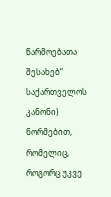წარმოებათა შესახებ“ საქართველოს კანონი) ნორმებით, რომელიც, როგორც უკვე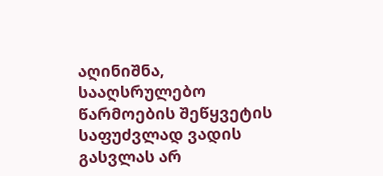აღინიშნა, სააღსრულებო წარმოების შეწყვეტის საფუძვლად ვადის გასვლას არ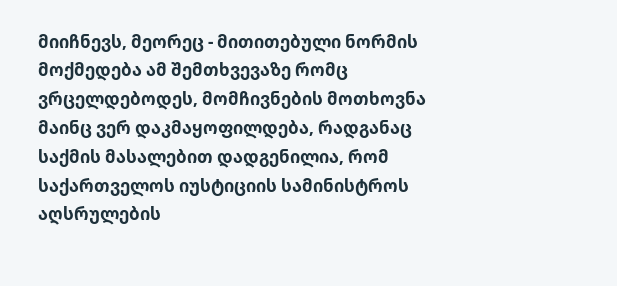მიიჩნევს, მეორეც - მითითებული ნორმის მოქმედება ამ შემთხვევაზე რომც ვრცელდებოდეს, მომჩივნების მოთხოვნა მაინც ვერ დაკმაყოფილდება, რადგანაც საქმის მასალებით დადგენილია, რომ საქართველოს იუსტიციის სამინისტროს აღსრულების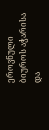ეროვნული ბიუროს აჭარისა და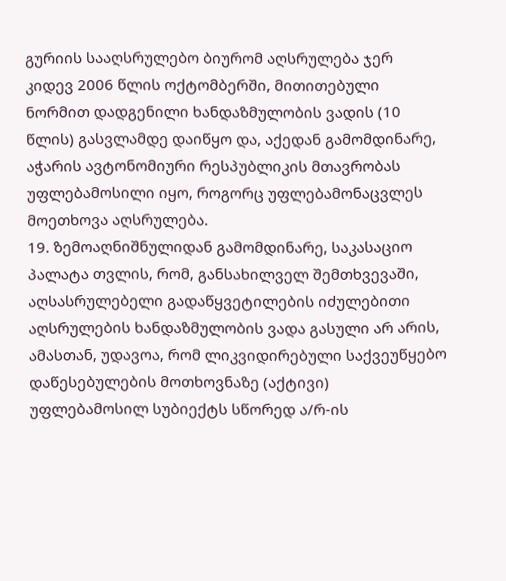გურიის სააღსრულებო ბიურომ აღსრულება ჯერ კიდევ 2006 წლის ოქტომბერში, მითითებული ნორმით დადგენილი ხანდაზმულობის ვადის (10 წლის) გასვლამდე დაიწყო და, აქედან გამომდინარე, აჭარის ავტონომიური რესპუბლიკის მთავრობას უფლებამოსილი იყო, როგორც უფლებამონაცვლეს მოეთხოვა აღსრულება.
19. ზემოაღნიშნულიდან გამომდინარე, საკასაციო პალატა თვლის, რომ, განსახილველ შემთხვევაში, აღსასრულებელი გადაწყვეტილების იძულებითი აღსრულების ხანდაზმულობის ვადა გასული არ არის, ამასთან, უდავოა, რომ ლიკვიდირებული საქვეუწყებო დაწესებულების მოთხოვნაზე (აქტივი) უფლებამოსილ სუბიექტს სწორედ ა/რ-ის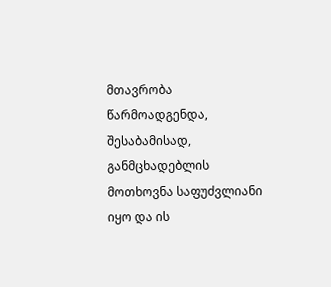მთავრობა წარმოადგენდა, შესაბამისად, განმცხადებლის მოთხოვნა საფუძვლიანი იყო და ის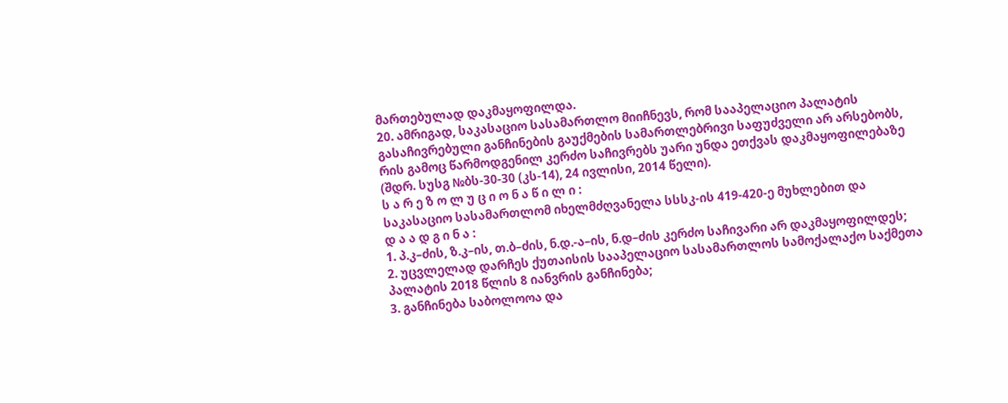მართებულად დაკმაყოფილდა.
20. ამრიგად, საკასაციო სასამართლო მიიჩნევს, რომ სააპელაციო პალატის გასაჩივრებული განჩინების გაუქმების სამართლებრივი საფუძველი არ არსებობს, რის გამოც წარმოდგენილ კერძო საჩივრებს უარი უნდა ეთქვას დაკმაყოფილებაზე (შდრ. სუსგ №ბს-30-30 (კს-14), 24 ივლისი, 2014 წელი).
ს ა რ ე ზ ო ლ უ ც ი ო ნ ა წ ი ლ ი :
საკასაციო სასამართლომ იხელმძღვანელა სსსკ-ის 419-420-ე მუხლებით და
დ ა ა დ გ ი ნ ა :
1. პ.კ–ძის, ზ.კ–ის, თ.ბ–ძის, ნ.დ.-ა–ის, ნ.დ–ძის კერძო საჩივარი არ დაკმაყოფილდეს;
2. უცვლელად დარჩეს ქუთაისის სააპელაციო სასამართლოს სამოქალაქო საქმეთა პალატის 2018 წლის 8 იანვრის განჩინება;
3. განჩინება საბოლოოა და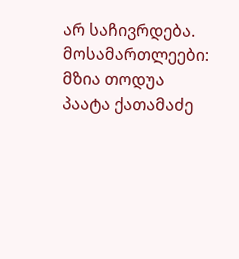არ საჩივრდება.
მოსამართლეები: მზია თოდუა
პაატა ქათამაძე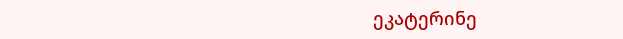ეკატერინე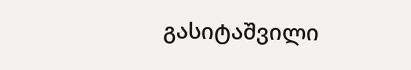გასიტაშვილი